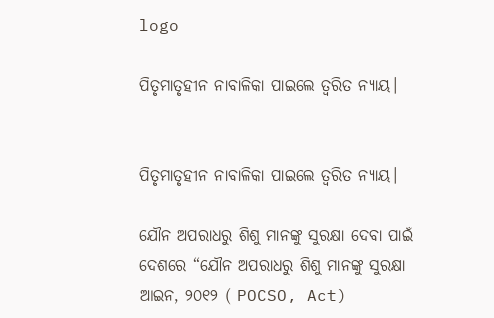logo

ପିତୃମାତୃହୀନ ନାବାଳିକା ପାଇଲେ ତ୍ୱରିତ ନ୍ୟାୟ।


ପିତୃମାତୃହୀନ ନାବାଳିକା ପାଇଲେ ତ୍ୱରିତ ନ୍ୟାୟ।

ଯୌନ ଅପରାଧରୁ ଶିଶୁ ମାନଙ୍କୁ ସୁରକ୍ଷା ଦେବା ପାଇଁ ଦେଶରେ “ଯୌନ ଅପରାଧରୁ ଶିଶୁ ମାନଙ୍କୁ ସୁରକ୍ଷା ଆଇନ, ୨୦୧୨ ( POCSO, Act)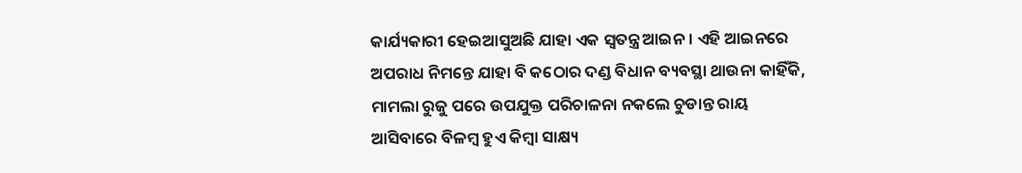କାର୍ଯ୍ୟକାରୀ ହେଇଆସୁଅଛି ଯାହା ଏକ ସ୍ୱତନ୍ତ୍ର ଆଇନ। ଏହି ଆଇନରେ ଅପରାଧ ନିମନ୍ତେ ଯାହା ବି କଠୋର ଦଣ୍ଡ ବିଧାନ ବ୍ୟବସ୍ଥା ଥାଉନା କାହିଁକି, ମାମଲା ରୁଜୁ ପରେ ଉପଯୁକ୍ତ ପରିଚାଳନା ନକଲେ ଚୁଡାନ୍ତ ରାୟ ଆସିବାରେ ବିଳମ୍ବ ହୁଏ କିମ୍ବା ସାକ୍ଷ୍ୟ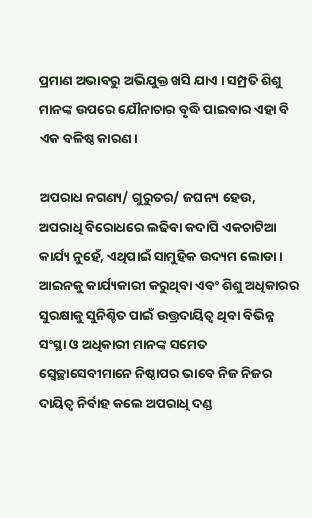ପ୍ରମାଣ ଅଭାବରୁ ଅଭିଯୁକ୍ତ ଖସି ଯାଏ । ସମ୍ପ୍ରତି ଶିଶୁ ମାନଙ୍କ ଉପରେ ଯୌନାଚାର ବୃଦ୍ଧି ପାଇବାର ଏହା ବି ଏକ ବଳିଷ୍ଠ କାରଣ।

ଅପରାଧ ନଗଣ୍ୟ/ ଗୁରୁତର/ ଜଘନ୍ୟ ହେଉ, ଅପରାଧି ବିରୋଧରେ ଲଢିବା କଦାପି ଏକଚାଟିଆ କାର୍ଯ୍ୟ ନୁହେଁ, ଏଥିପାଇଁ ସାମୁହିକ ଉଦ୍ୟମ ଲୋଡା। ଆଇନକୁ କାର୍ଯ୍ୟକାରୀ କରୁଥିବା ଏବଂ ଶିଶୁ ଅଧିକାରର ସୁରକ୍ଷାକୁ ସୁନିଶ୍ଚିତ ପାଇଁ ଉତ୍ତ୍ରଦାୟିତ୍ୱ ଥିବା ବିଭିନ୍ନ ସଂସ୍ଥା ଓ ଅଧିକାରୀ ମାନଙ୍କ ସମେତ ସ୍ୱେଚ୍ଛାସେବୀମାନେ ନିଷ୍ଠାପର ଭାବେ ନିଜ ନିଜର ଦାୟିତ୍ୱ ନିର୍ବାହ କଲେ ଅପରାଧି ଦଣ୍ଡ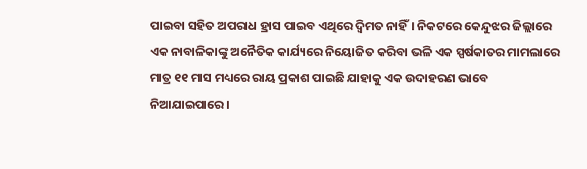ପାଇବା ସହିତ ଅପରାଧ ହ୍ରାସ ପାଇବ ଏଥିରେ ଦ୍ୱିମତ ନାହିଁ। ନିକଟରେ କେନ୍ଦୁଝର ଜିଲ୍ଲାରେ ଏକ ନାବାଳିକାଙ୍କୁ ଅନୈତିକ କାର୍ଯ୍ୟରେ ନିୟୋଜିତ କରିବା ଭଳି ଏକ ସ୍ପର୍ଷକାତର ମାମଲାରେ ମାତ୍ର ୧୧ ମାସ ମଧ୍ୟରେ ରାୟ ପ୍ରକାଶ ପାଇଛି ଯାହାକୁ ଏକ ଉଦାହରଣ ଭାବେ ନିଆଯାଇପାରେ।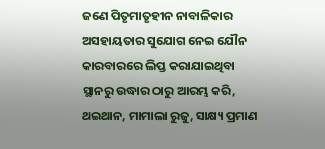ଜଣେ ପିତୃମାତୃହୀନ ନାବାଳିକାର ଅସହାୟତାର ସୁଯୋଗ ନେଇ ଯୌନ କାରବାରରେ ଲିପ୍ତ କରାଯାଇଥିବା ସ୍ଥାନରୁ ଉଦ୍ଧାର ଠାରୁ ଆରମ୍ଭ କରି, ଥଇଥାନ, ମାମାଲା ରୁଜୁ, ସାକ୍ଷ୍ୟ ପ୍ରମାଣ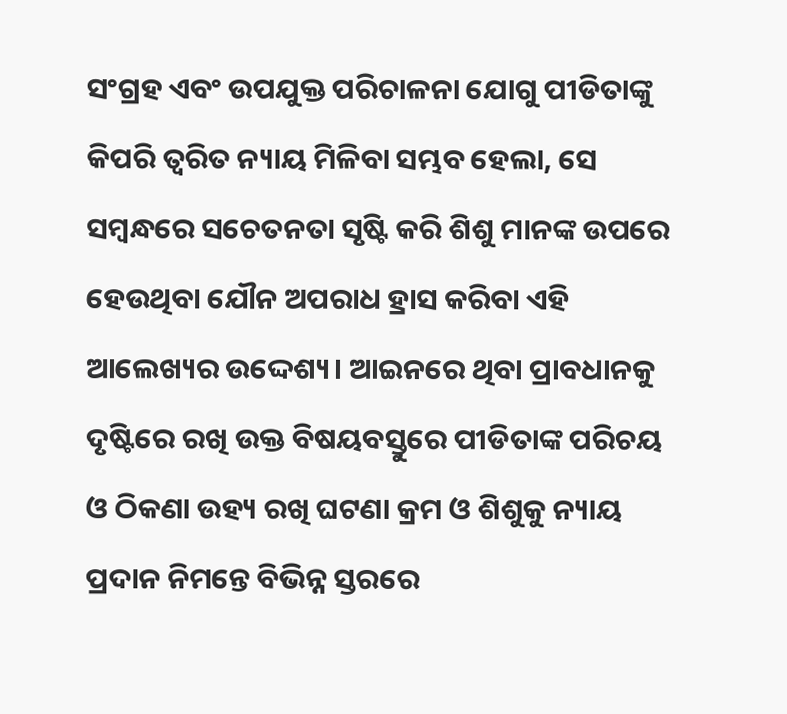ସଂଗ୍ରହ ଏବଂ ଉପଯୁକ୍ତ ପରିଚାଳନା ଯୋଗୁ ପୀଡିତାଙ୍କୁ କିପରି ତ୍ୱରିତ ନ୍ୟାୟ ମିଳିବା ସମ୍ଭବ ହେଲା, ସେ ସମ୍ବନ୍ଧରେ ସଚେତନତା ସୃଷ୍ଟି କରି ଶିଶୁ ମାନଙ୍କ ଉପରେ ହେଉଥିବା ଯୌନ ଅପରାଧ ହ୍ରାସ କରିବା ଏହି ଆଲେଖ୍ୟର ଉଦ୍ଦେଶ୍ୟ। ଆଇନରେ ଥିବା ପ୍ରାବଧାନକୁ ଦୃଷ୍ଟିରେ ରଖି ଉକ୍ତ ବିଷୟବସ୍ତୁରେ ପୀଡିତାଙ୍କ ପରିଚୟ ଓ ଠିକଣା ଉହ୍ୟ ରଖି ଘଟଣା କ୍ରମ ଓ ଶିଶୁକୁ ନ୍ୟାୟ ପ୍ରଦାନ ନିମନ୍ତେ ବିଭିନ୍ନ ସ୍ତରରେ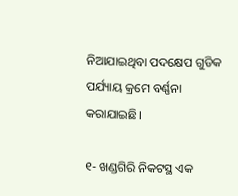ନିଆଯାଇଥିବା ପଦକ୍ଷେପ ଗୁଡିକ ପର୍ଯ୍ୟାୟ କ୍ରମେ ବର୍ଣ୍ଣନା କରାଯାଇଛି।

୧- ଖଣ୍ଡଗିରି ନିକଟସ୍ଥ ଏକ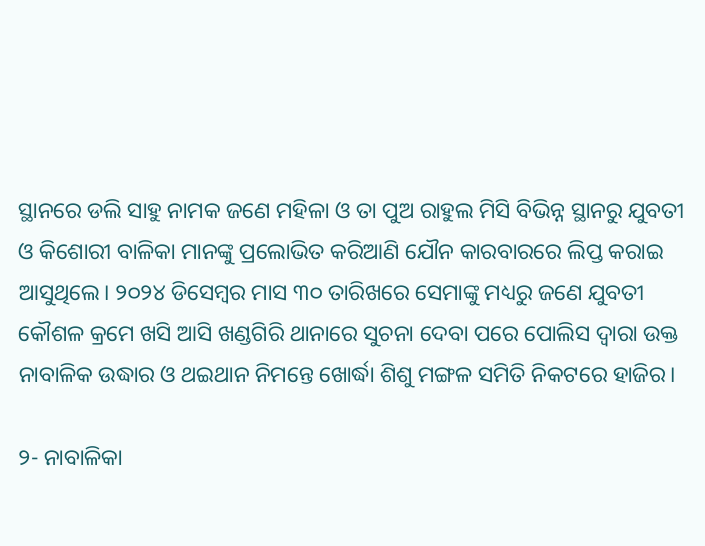ସ୍ଥାନରେ ଡଲି ସାହୁ ନାମକ ଜଣେ ମହିଳା ଓ ତା ପୁଅ ରାହୁଲ ମିସି ବିଭିନ୍ନ ସ୍ଥାନରୁ ଯୁବତୀ ଓ କିଶୋରୀ ବାଳିକା ମାନଙ୍କୁ ପ୍ରଲୋଭିତ କରିଆଣି ଯୌନ କାରବାରରେ ଲିପ୍ତ କରାଇ ଆସୁଥିଲେ। ୨୦୨୪ ଡିସେମ୍ବର ମାସ ୩୦ ତାରିଖରେ ସେମାଙ୍କୁ ମଧ୍ୟରୁ ଜଣେ ଯୁବତୀ କୌଶଳ କ୍ରମେ ଖସି ଆସି ଖଣ୍ଡଗିରି ଥାନାରେ ସୁଚନା ଦେବା ପରେ ପୋଲିସ ଦ୍ୱାରା ଉକ୍ତ ନାବାଳିକ ଉଦ୍ଧାର ଓ ଥଇଥାନ ନିମନ୍ତେ ଖୋର୍ଦ୍ଧା ଶିଶୁ ମଙ୍ଗଳ ସମିତି ନିକଟରେ ହାଜିର।

୨- ନାବାଳିକା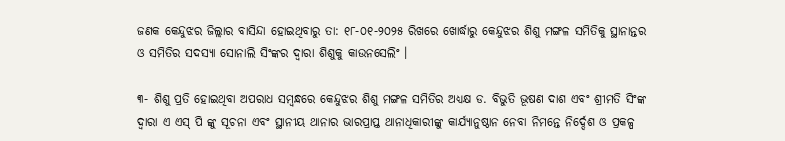ଜଣକ କେନ୍ଦୁଝର ଜିଲ୍ଲାର ବାସିନ୍ଦା ହୋଇଥିବାରୁ ତା: ୧୮-୦୧-୨୦୨୫ ରିଖରେ ଖୋର୍ଦ୍ଧାରୁ କେନ୍ଦୁଝର ଶିଶୁ ମଙ୍ଗଳ ସମିତିକୁ ସ୍ଥାନାନ୍ତର ଓ ସମିତିର ସଦସ୍ୟା ସୋନାଲି ସିଂଙ୍କର ଦ୍ୱାରା ଶିଶୁକୁ କାଉନସେଲିଂ ।

୩- ଶିଶୁ ପ୍ରତି ହୋଇଥିବା ଅପରାଧ ସମ୍ବନ୍ଧରେ କେନ୍ଦୁଝର ଶିଶୁ ମଙ୍ଗଳ ସମିତିର ଅଧ୍ୟକ୍ଷ ଡ. ବିଭୁତି ଭୂଷଣ ଦାଶ ଏବଂ ଶ୍ରୀମତି ସିଂଙ୍କ ଦ୍ୱାରା ଏ ଏସ୍‌ ପି ଙ୍କୁ ସୂଚନା ଏବଂ ସ୍ଥାନୀୟ ଥାନାର ଭାରପ୍ରାପ୍ତ ଥାନାଧିକାରୀଙ୍କୁ କାର୍ଯ୍ୟାନୁଷ୍ଠାନ ନେବା ନିମନ୍ତେ ନିର୍ଦ୍ଦେଶ ଓ ପ୍ରକଳ୍ପ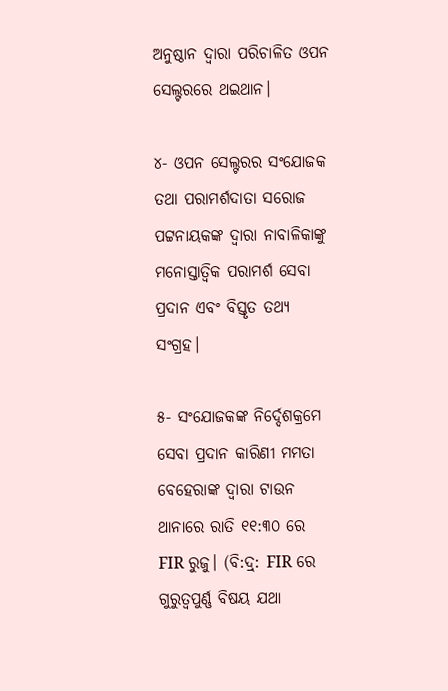ଅନୁଷ୍ଠାନ ଦ୍ୱାରା ପରିଚାଳିତ ଓପନ ସେଲ୍ଟରରେ ଥଇଥାନ।

୪- ଓପନ ସେଲ୍ଟରର ସଂଯୋଜକ ତଥା ପରାମର୍ଶଦାତା ସରୋଜ ପଟ୍ଟନାୟକଙ୍କ ଦ୍ୱାରା ନାବାଳିକାଙ୍କୁ ମନୋସ୍ତାତ୍ୱିକ ପରାମର୍ଶ ସେବା ପ୍ରଦାନ ଏବଂ ବିସ୍ତୃତ ତଥ୍ୟ ସଂଗ୍ରହ।

୫- ସଂଯୋଜକଙ୍କ ନିର୍ଦ୍ଦେଶକ୍ରମେ ସେବା ପ୍ରଦାନ କାରିଣୀ ମମତା ବେହେରାଙ୍କ ଦ୍ୱାରା ଟାଉନ ଥାନାରେ ରାତି ୧୧:୩୦ ରେ FIR ରୁଜୁ। (ବି:ଦ୍ର୍: FIR ରେ ଗୁରୁତ୍ୱପୁର୍ଣ୍ଣ ବିଷୟ ଯଥା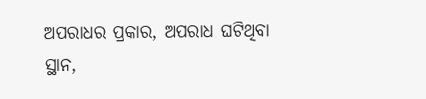ଅପରାଧର ପ୍ରକାର, ଅପରାଧ ଘଟିଥିବା ସ୍ଥାନ,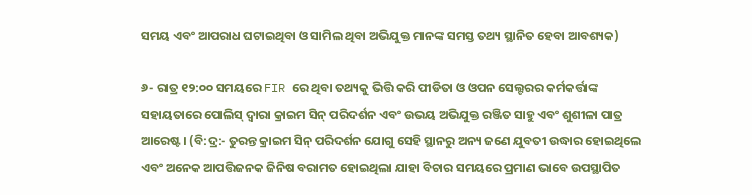ସମୟ ଏବଂ ଆପରାଧ ଘଟାଇଥିବା ଓ ସାମିଲ ଥିବା ଅଭିଯୁକ୍ତ ମାନଙ୍କ ସମସ୍ତ ତଥ୍ୟ ସ୍ଥାନିତ ହେବା ଆବଶ୍ୟକ)

୬- ରାତ୍ର ୧୨:୦୦ ସମୟରେ FIR ରେ ଥିବା ତଥ୍ୟକୁ ଭିତ୍ତି କରି ପୀଡିତା ଓ ଓପନ ସେଲ୍ଟରର କର୍ମକର୍ତ୍ତାଙ୍କ ସହାୟତାରେ ପୋଲିସ୍ ଦ୍ୱାରା କ୍ରାଇମ ସିନ୍‌ ପରିଦର୍ଶନ ଏବଂ ଉଭୟ ଅଭିଯୁକ୍ତ ରଞ୍ଜିତ ସାହୁ ଏବଂ ଶୁଶୀଳା ପାତ୍ର ଆରେଷ୍ଟ। (ବି:ଦ୍ର:- ତୁରନ୍ତ କ୍ରାଇମ ସିନ୍‌ ପରିଦର୍ଶନ ଯୋଗୁ ସେହି ସ୍ଥାନରୁ ଅନ୍ୟ ଜଣେ ଯୁବତୀ ଉଦ୍ଧାର ହୋଇଥିଲେ ଏବଂ ଅନେକ ଆପତ୍ତିଜନକ ଜିନିଷ ବରାମତ ହୋଇଥିଲା ଯାହା ବିଚାର ସମୟରେ ପ୍ରମାଣ ଭାବେ ଉପସ୍ଥାପିତ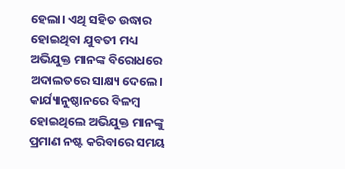ହେଲା। ଏଥି ସହିତ ଉଦ୍ଧାର ହୋଇଥିବା ଯୁବତୀ ମଧ୍ୟ ଅଭିଯୁକ୍ତ ମାନଙ୍କ ବିରୋଧରେ ଅଦାଲତରେ ସାକ୍ଷ୍ୟ ଦେଲେ। କାର୍ଯ୍ୟାନୁଷ୍ଠାନରେ ବିଳମ୍ବ ହୋଇଥିଲେ ଅଭିଯୁକ୍ତ ମାନଙ୍କୁ ପ୍ରମାଣ ନଷ୍ଟ କରିବାରେ ସମୟ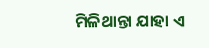ମିଳିଥାନ୍ତା ଯାହା ଏ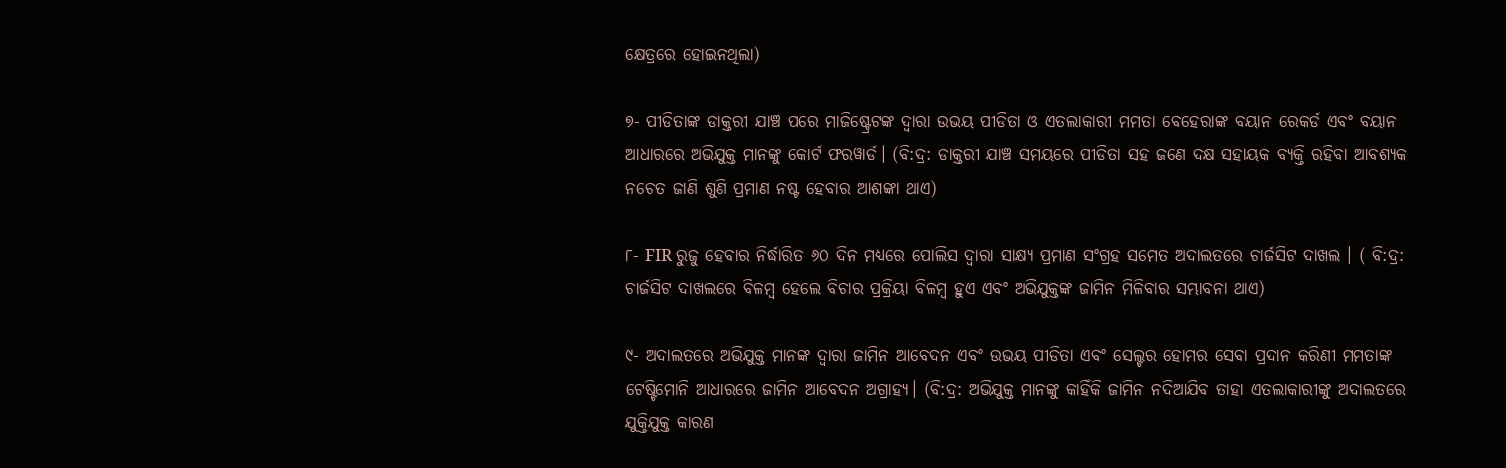କ୍ଷେତ୍ରରେ ହୋଇନଥିଲା)

୭- ପୀଡିତାଙ୍କ ଡାକ୍ତରୀ ଯାଞ୍ଚ ପରେ ମାଜିଷ୍ଟ୍ରେଟଙ୍କ ଦ୍ୱାରା ଉଭୟ ପୀଡିତା ଓ ଏତଲାକାରୀ ମମତା ବେହେରାଙ୍କ ବୟାନ ରେକର୍ଡ ଏବଂ ବୟାନ ଆଧାରରେ ଅଭିଯୁକ୍ତ ମାନଙ୍କୁ କୋର୍ଟ ଫରୱାର୍ଡ। (ବି:ଦ୍ର: ଡାକ୍ତରୀ ଯାଞ୍ଚ ସମୟରେ ପୀଡିତା ସହ ଜଣେ ଦକ୍ଷ ସହାୟକ ବ୍ୟକ୍ତି ରହିବା ଆବଶ୍ୟକ ନଚେତ ଜାଣି ଶୁଣି ପ୍ରମାଣ ନଷ୍ଟ ହେବାର ଆଶଙ୍କା ଥାଏ)

୮- FIR ରୁଜୁ ହେବାର ନିର୍ଦ୍ଧାରିତ ୬୦ ଦିନ ମଧ୍ୟରେ ପୋଲିସ ଦ୍ୱାରା ସାକ୍ଷ୍ୟ ପ୍ରମାଣ ସଂଗ୍ରହ ସମେତ ଅଦାଲତରେ ଚାର୍ଜସିଟ ଦାଖଲ । ( ବି:ଦ୍ର: ଚାର୍ଜସିଟ ଦାଖଲରେ ବିଳମ୍ବ ହେଲେ ବିଚାର ପ୍ରକ୍ରିୟା ବିଳମ୍ବ ହୁଏ ଏବଂ ଅଭିଯୁକ୍ତଙ୍କ ଜାମିନ ମିଳିବାର ସମ୍ଭାବନା ଥାଏ)

୯- ଅଦାଲତରେ ଅଭିଯୁକ୍ତ ମାନଙ୍କ ଦ୍ୱାରା ଜାମିନ ଆବେଦନ ଏବଂ ଉଭୟ ପୀଡିତା ଏବଂ ସେଲ୍ଟର ହୋମର ସେବା ପ୍ରଦାନ କରିଣୀ ମମତାଙ୍କ ଟେଷ୍ଟିମୋନି ଆଧାରରେ ଜାମିନ ଆବେଦନ ଅଗ୍ରାହ୍ୟ। (ବି:ଦ୍ର: ଅଭିଯୁକ୍ତ ମାନଙ୍କୁ କାହିଁକି ଜାମିନ ନଦିଆଯିବ ତାହା ଏତଲାକାରୀଙ୍କୁ ଅଦାଲତରେ ଯୁକ୍ତିଯୁକ୍ତ କାରଣ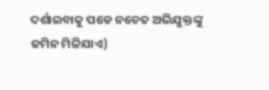ଦର୍ଶାଇବାକୁ ପଡେ ନଚେତ ଅଭିଯୁକ୍ତଙ୍କୁ ଜମିନ ମିଳିଯାଏ)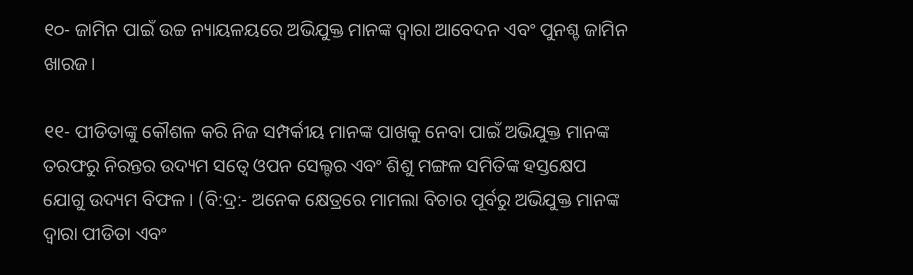୧୦- ଜାମିନ ପାଇଁ ଉଚ୍ଚ ନ୍ୟାୟଳୟରେ ଅଭିଯୁକ୍ତ ମାନଙ୍କ ଦ୍ୱାରା ଆବେଦନ ଏବଂ ପୁନଶ୍ଚ ଜାମିନ ଖାରଜ।

୧୧- ପୀଡିତାଙ୍କୁ କୌଶଳ କରି ନିଜ ସମ୍ପର୍କୀୟ ମାନଙ୍କ ପାଖକୁ ନେବା ପାଇଁ ଅଭିଯୁକ୍ତ ମାନଙ୍କ ତରଫରୁ ନିରନ୍ତର ଉଦ୍ୟମ ସତ୍ୱେ ଓପନ ସେଲ୍ଟର ଏବଂ ଶିଶୁ ମଙ୍ଗଳ ସମିତିଙ୍କ ହସ୍ତକ୍ଷେପ ଯୋଗୁ ଉଦ୍ୟମ ବିଫଳ। (ବି:ଦ୍ର:- ଅନେକ କ୍ଷେତ୍ରରେ ମାମଲା ବିଚାର ପୂର୍ବରୁ ଅଭିଯୁକ୍ତ ମାନଙ୍କ ଦ୍ୱାରା ପୀଡିତା ଏବଂ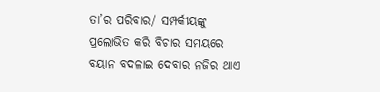ତା’ର ପରିବାର/ ସମ୍ପର୍କୀୟଙ୍କୁ ପ୍ରଲୋଭିତ କରି ବିଚାର ସମୟରେ ବୟାନ ବଦଳାଇ ଦେବାର ନଜିର ଥାଏ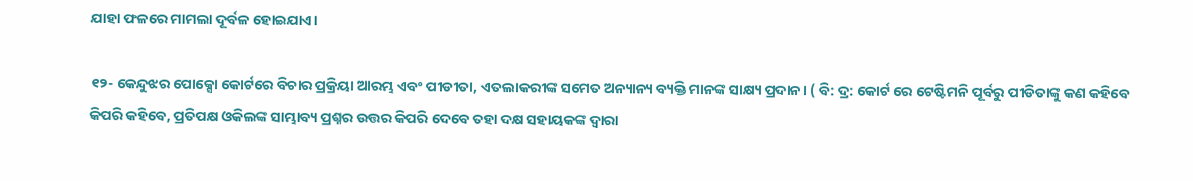ଯାହା ଫଳରେ ମାମଲା ଦୂର୍ବଳ ହୋଇଯାଏ।

୧୨- କେନ୍ଦୁଝର ପୋକ୍ସୋ କୋର୍ଟରେ ବିଚାର ପ୍ରକ୍ରିୟା ଆରମ୍ଭ ଏବଂ ପୀଡୀତା, ଏତଲାକରୀଙ୍କ ସମେତ ଅନ୍ୟାନ୍ୟ ବ୍ୟକ୍ତି ମାନଙ୍କ ସାକ୍ଷ୍ୟ ପ୍ରଦାନ। ( ବି: ଦ୍ର: କୋର୍ଟ ରେ ଟେଷ୍ଟିମନି ପୂର୍ବରୁ ପୀଡିତାଙ୍କୁ କଣ କହିବେ କିପରି କହିବେ, ପ୍ରତିପକ୍ଷ ଓକିଲଙ୍କ ସାମ୍ଭାବ୍ୟ ପ୍ରଶ୍ନର ଉତ୍ତର କିପରି ଦେବେ ତହା ଦକ୍ଷ ସହାୟକଙ୍କ ଦ୍ୱାରା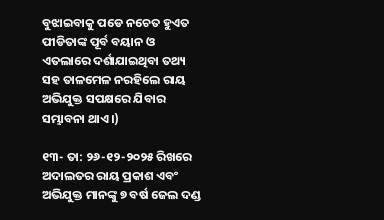ବୁଝାଇବାକୁ ପଡେ ନଚେତ ହୁଏତ ପୀଡିତାଙ୍କ ପୂର୍ବ ବୟାନ ଓ ଏତଲାରେ ଦର୍ଶାଯାଇଥିବା ତଥ୍ୟ ସହ ତାଳମେଳ ନରହିଲେ ରାୟ ଅଭିଯୁକ୍ତ ସପକ୍ଷରେ ଯିବାର ସମ୍ଭାବନା ଥାଏ।)

୧୩- ତା: ୨୬-୧୨-୨୦୨୫ ରିଖରେ ଅଦାଲତର ରାୟ ପ୍ରକାଶ ଏବଂ ଅଭିଯୁକ୍ତ ମାନଙ୍କୁ ୭ ବର୍ଷ ଜେଲ ଦଣ୍ଡ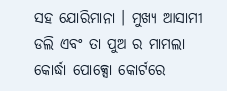ସହ ଯୋରିମାନା । ମୁଖ୍ୟ ଆସାମୀ ଡଲି ଏବଂ ତା ପୁଅ ର ମାମଲା କୋର୍ଦ୍ଧା ପୋକ୍ସୋ କୋର୍ଟରେ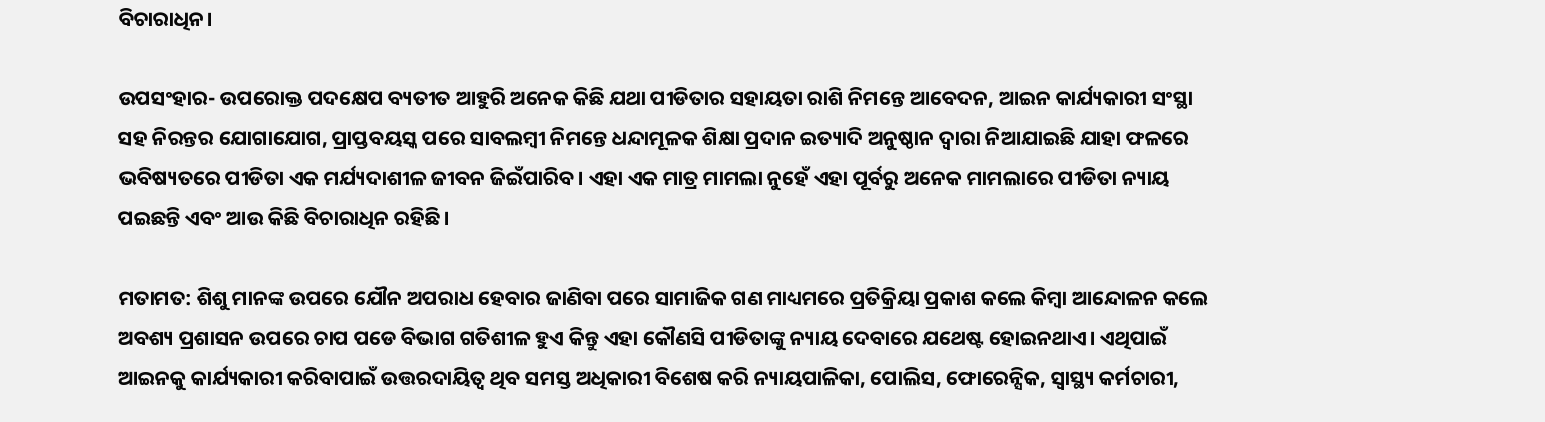ବିଚାରାଧିନ।

ଉପସଂହାର- ଉପରୋକ୍ତ ପଦକ୍ଷେପ ବ୍ୟତୀତ ଆହୁରି ଅନେକ କିଛି ଯଥା ପୀଡିତାର ସହାୟତା ରାଶି ନିମନ୍ତେ ଆବେଦନ, ଆଇନ କାର୍ଯ୍ୟକାରୀ ସଂସ୍ଥା ସହ ନିରନ୍ତର ଯୋଗାଯୋଗ, ପ୍ରାପ୍ତବୟସ୍କ ପରେ ସାବଲମ୍ବୀ ନିମନ୍ତେ ଧନ୍ଦାମୂଳକ ଶିକ୍ଷା ପ୍ରଦାନ ଇତ୍ୟାଦି ଅନୁଷ୍ଠାନ ଦ୍ୱାରା ନିଆଯାଇଛି ଯାହା ଫଳରେ ଭବିଷ୍ୟତରେ ପୀଡିତା ଏକ ମର୍ଯ୍ୟଦାଶୀଳ ଜୀବନ ଜିଇଁପାରିବ। ଏହା ଏକ ମାତ୍ର ମାମଲା ନୁହେଁ ଏହା ପୂର୍ବରୁ ଅନେକ ମାମଲାରେ ପୀଡିତା ନ୍ୟାୟ ପଇଛନ୍ତି ଏବଂ ଆଉ କିଛି ବିଚାରାଧିନ ରହିଛି।

ମତାମତ: ଶିଶୁ ମାନଙ୍କ ଉପରେ ଯୌନ ଅପରାଧ ହେବାର ଜାଣିବା ପରେ ସାମାଜିକ ଗଣ ମାଧ୍ୟମରେ ପ୍ରତିକ୍ରିୟା ପ୍ରକାଶ କଲେ କିମ୍ବା ଆନ୍ଦୋଳନ କଲେ ଅବଶ୍ୟ ପ୍ରଶାସନ ଉପରେ ଚାପ ପଡେ ବିଭାଗ ଗତିଶୀଳ ହୁଏ କିନ୍ତୁ ଏହା କୌଣସି ପୀଡିତାଙ୍କୁ ନ୍ୟାୟ ଦେବାରେ ଯଥେଷ୍ଟ ହୋଇନଥାଏ। ଏଥିପାଇଁ ଆଇନକୁ କାର୍ଯ୍ୟକାରୀ କରିବାପାଇଁ ଉତ୍ତରଦାୟିତ୍ୱ ଥିବ ସମସ୍ତ ଅଧିକାରୀ ବିଶେଷ କରି ନ୍ୟାୟପାଳିକା, ପୋଲିସ, ଫୋରେନ୍ସିକ, ସ୍ୱାସ୍ଥ୍ୟ କର୍ମଚାରୀ,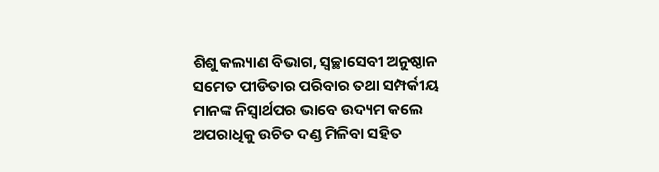ଶିଶୁ କଲ୍ୟାଣ ବିଭାଗ, ସ୍ୱଚ୍ଛାସେବୀ ଅନୁଷ୍ଠାନ ସମେତ ପୀଡିତାର ପରିବାର ତଥା ସମ୍ପର୍କୀୟ ମାନଙ୍କ ନିସ୍ୱାର୍ଥପର ଭାବେ ଉଦ୍ୟମ କଲେ ଅପରାଧିକୁ ଉଚିତ ଦଣ୍ଡ ମିଳିବା ସହିତ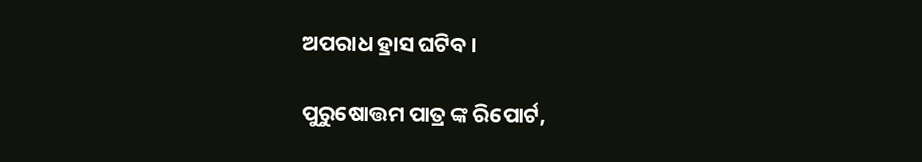ଅପରାଧ ହ୍ରାସ ଘଟିବ।

ପୁରୁଷୋତ୍ତମ ପାତ୍ର ଙ୍କ ରିପୋର୍ଟ,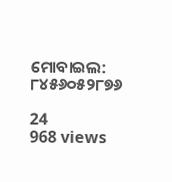ମୋବାଇଲ: ୮୪୫୬୦୫୨୮୭୬

24
968 views